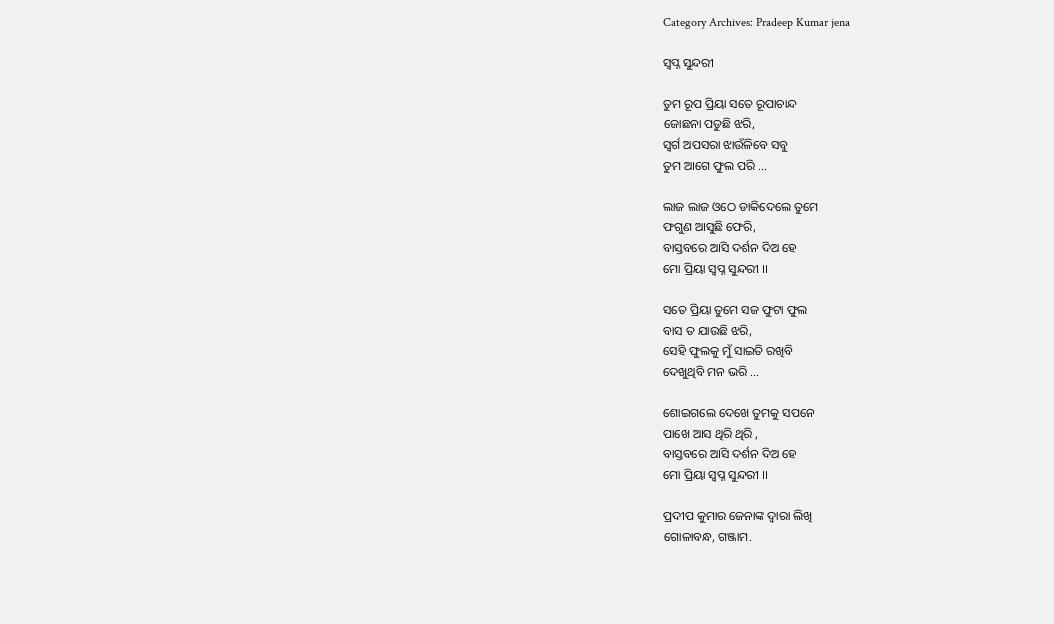Category Archives: Pradeep Kumar jena

ସ୍ବପ୍ନ ସୁନ୍ଦରୀ

ତୁମ ରୂପ ପ୍ରିୟା ସତେ ରୂପାଚାନ୍ଦ
ଜୋଛନା ପଡୁଛି ଝରି,
ସ୍ୱର୍ଗ ଅପସରା ଝାଉଁଳିବେ ସବୁ
ତୁମ ଆଗେ ଫୁଲ ପରି …

ଲାଜ ଲାଜ ଓଠେ ଡାକିଦେଲେ ତୁମେ
ଫଗୁଣ ଆସୁଛି ଫେରି,
ବାସ୍ତବରେ ଆସି ଦର୍ଶନ ଦିଅ ହେ
ମୋ ପ୍ରିୟା ସ୍ଵପ୍ନ ସୁନ୍ଦରୀ ।।

ସତେ ପ୍ରିୟା ତୁମେ ସଜ ଫୁଟା ଫୁଲ
ବାସ ତ ଯାଉଛି ଝରି,
ସେହି ଫୁଲକୁ ମୁଁ ସାଇତି ରଖିବି
ଦେଖୁଥିବି ମନ ଭରି …

ଶୋଇଗଲେ ଦେଖେ ତୁମକୁ ସପନେ
ପାଖେ ଆସ ଥିରି ଥିରି ,
ବାସ୍ତବରେ ଆସି ଦର୍ଶନ ଦିଅ ହେ
ମୋ ପ୍ରିୟା ସ୍ବପ୍ନ ସୁନ୍ଦରୀ ।।

ପ୍ରଦୀପ କୁମାର ଜେନାଙ୍କ ଦ୍ଵାରା ଲିଖି
ଗୋଳାବନ୍ଧ, ଗଞ୍ଜାମ.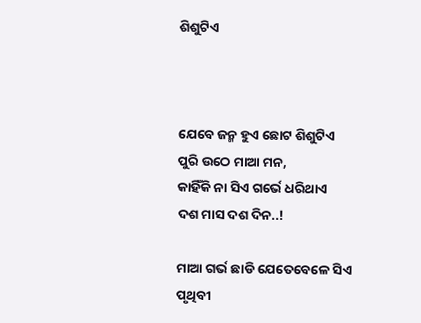ଶିଶୁଟିଏ



ଯେବେ ଜନ୍ମ ହୁଏ ଛୋଟ ଶିଶୁଟିଏ
ପୁରି ଉଠେ ମାଆ ମନ,
କାହିଁକି ନା ସିଏ ଗର୍ଭେ ଧରିଥାଏ
ଦଶ ମାସ ଦଶ ଦିନ..!

ମାଆ ଗର୍ଭ ଛାଡି ଯେତେବେଳେ ସିଏ
ପୃଥିବୀ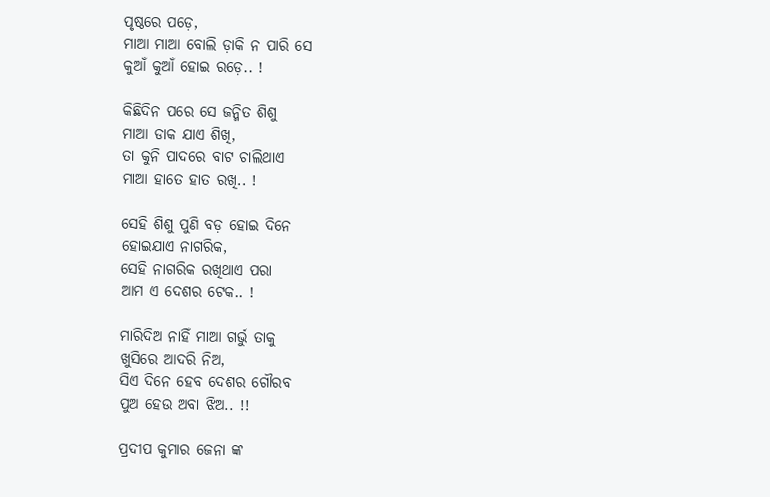ପୃଷ୍ଠରେ ପଡ଼େ,
ମାଆ ମାଆ ବୋଲି ଡ଼ାକି ନ ପାରି ସେ
କୁଆଁ କୁଆଁ ହୋଇ ରଡ଼େ.. !

କିଛିଦିନ ପରେ ସେ ଜନ୍ମିତ ଶିଶୁ
ମାଆ ଡାକ ଯାଏ ଶିଖି,
ତା କୁନି ପାଦରେ ବାଟ ଚାଲିଥାଏ
ମାଆ ହାତେ ହାତ ରଖି.. !

ସେହି ଶିଶୁ ପୁଣି ବଡ଼ ହୋଇ ଦିନେ
ହୋଇଯାଏ ନାଗରିକ,
ସେହି ନାଗରିକ ରଖିଥାଏ ପରା
ଆମ ଏ ଦେଶର ଟେକ.. !

ମାରିଦିଅ ନାହିଁ ମାଆ ଗର୍ଭୁ ତାକୁ
ଖୁସିରେ ଆଦରି ନିଅ,
ସିଏ ଦିନେ ହେବ ଦେଶର ଗୌରବ
ପୁଅ ହେଉ ଅବା ଝିଅ.. !!

ପ୍ରଦୀପ କୁମାର ଜେନା ଙ୍କ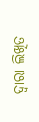ଦ୍ଵାରା ଲିଖିତ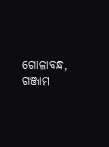ଗୋଳାବନ୍ଧ, ଗଞ୍ଜାମ